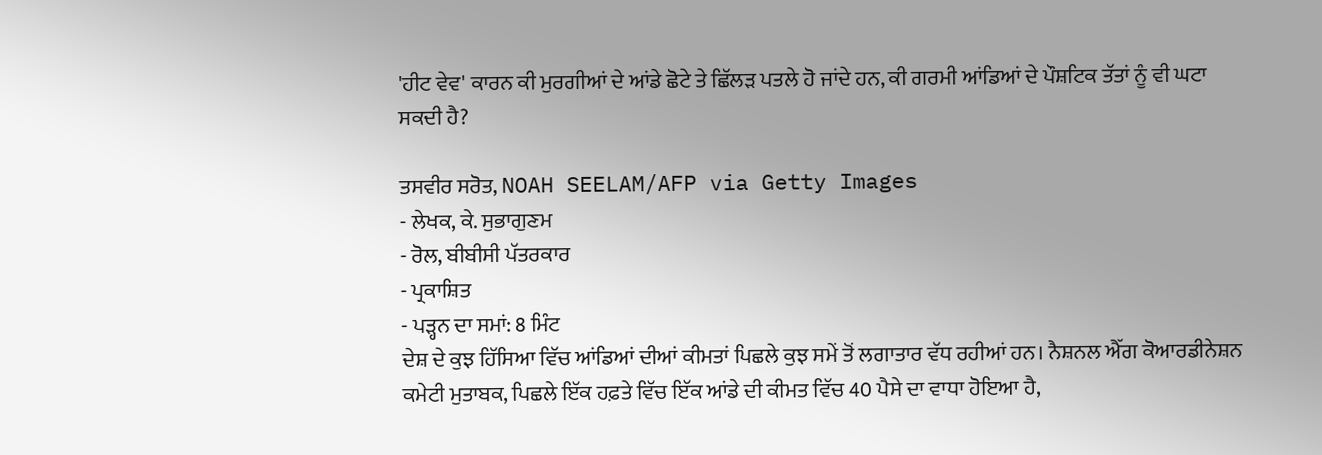'ਹੀਟ ਵੇਵ' ਕਾਰਨ ਕੀ ਮੁਰਗੀਆਂ ਦੇ ਆਂਡੇ ਛੋਟੇ ਤੇ ਛਿੱਲੜ ਪਤਲੇ ਹੋ ਜਾਂਦੇ ਹਨ, ਕੀ ਗਰਮੀ ਆਂਡਿਆਂ ਦੇ ਪੌਸ਼ਟਿਕ ਤੱਤਾਂ ਨੂੰ ਵੀ ਘਟਾ ਸਕਦੀ ਹੈ?

ਤਸਵੀਰ ਸਰੋਤ, NOAH SEELAM/AFP via Getty Images
- ਲੇਖਕ, ਕੇ. ਸੁਭਾਗੁਣਮ
- ਰੋਲ, ਬੀਬੀਸੀ ਪੱਤਰਕਾਰ
- ਪ੍ਰਕਾਸ਼ਿਤ
- ਪੜ੍ਹਨ ਦਾ ਸਮਾਂ: 8 ਮਿੰਟ
ਦੇਸ਼ ਦੇ ਕੁਝ ਹਿੱਸਿਆ ਵਿੱਚ ਆਂਡਿਆਂ ਦੀਆਂ ਕੀਮਤਾਂ ਪਿਛਲੇ ਕੁਝ ਸਮੇਂ ਤੋਂ ਲਗਾਤਾਰ ਵੱਧ ਰਹੀਆਂ ਹਨ। ਨੈਸ਼ਨਲ ਐੱਗ ਕੋਆਰਡੀਨੇਸ਼ਨ ਕਮੇਟੀ ਮੁਤਾਬਕ, ਪਿਛਲੇ ਇੱਕ ਹਫ਼ਤੇ ਵਿੱਚ ਇੱਕ ਆਂਡੇ ਦੀ ਕੀਮਤ ਵਿੱਚ 40 ਪੈਸੇ ਦਾ ਵਾਧਾ ਹੋਇਆ ਹੈ,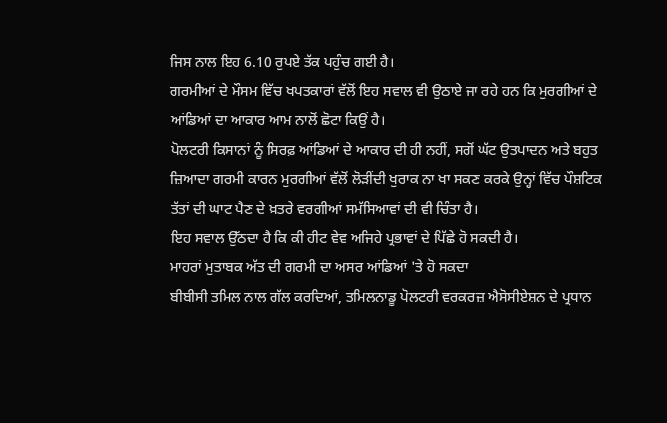ਜਿਸ ਨਾਲ ਇਹ 6.10 ਰੁਪਏ ਤੱਕ ਪਹੁੰਚ ਗਈ ਹੈ।
ਗਰਮੀਆਂ ਦੇ ਮੌਸਮ ਵਿੱਚ ਖਪਤਕਾਰਾਂ ਵੱਲੋਂ ਇਹ ਸਵਾਲ ਵੀ ਉਠਾਏ ਜਾ ਰਹੇ ਹਨ ਕਿ ਮੁਰਗੀਆਂ ਦੇ ਆਂਡਿਆਂ ਦਾ ਆਕਾਰ ਆਮ ਨਾਲੋਂ ਛੋਟਾ ਕਿਉਂ ਹੈ।
ਪੋਲਟਰੀ ਕਿਸਾਨਾਂ ਨੂੰ ਸਿਰਫ਼ ਆਂਡਿਆਂ ਦੇ ਆਕਾਰ ਦੀ ਹੀ ਨਹੀਂ, ਸਗੋਂ ਘੱਟ ਉਤਪਾਦਨ ਅਤੇ ਬਹੁਤ ਜ਼ਿਆਦਾ ਗਰਮੀ ਕਾਰਨ ਮੁਰਗੀਆਂ ਵੱਲੋਂ ਲੋੜੀਂਦੀ ਖੁਰਾਕ ਨਾ ਖਾ ਸਕਣ ਕਰਕੇ ਉਨ੍ਹਾਂ ਵਿੱਚ ਪੌਸ਼ਟਿਕ ਤੱਤਾਂ ਦੀ ਘਾਟ ਪੈਣ ਦੇ ਖ਼ਤਰੇ ਵਰਗੀਆਂ ਸਮੱਸਿਆਵਾਂ ਦੀ ਵੀ ਚਿੰਤਾ ਹੈ।
ਇਹ ਸਵਾਲ ਉੱਠਦਾ ਹੈ ਕਿ ਕੀ ਹੀਟ ਵੇਵ ਅਜਿਹੇ ਪ੍ਰਭਾਵਾਂ ਦੇ ਪਿੱਛੇ ਹੋ ਸਕਦੀ ਹੈ।
ਮਾਹਰਾਂ ਮੁਤਾਬਕ ਅੱਤ ਦੀ ਗਰਮੀ ਦਾ ਅਸਰ ਆਂਡਿਆਂ 'ਤੇ ਹੋ ਸਕਦਾ
ਬੀਬੀਸੀ ਤਮਿਲ ਨਾਲ ਗੱਲ ਕਰਦਿਆਂ, ਤਮਿਲਨਾਡੂ ਪੋਲਟਰੀ ਵਰਕਰਜ਼ ਐਸੋਸੀਏਸ਼ਨ ਦੇ ਪ੍ਰਧਾਨ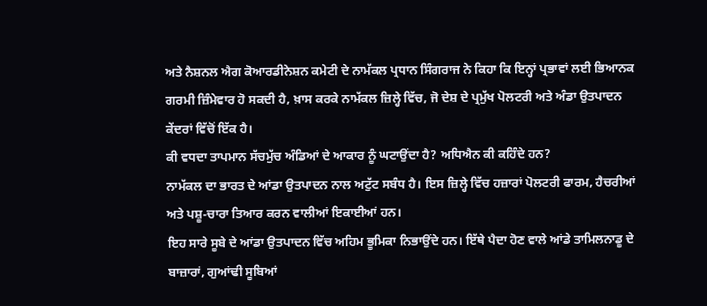ਅਤੇ ਨੈਸ਼ਨਲ ਐਗ ਕੋਆਰਡੀਨੇਸ਼ਨ ਕਮੇਟੀ ਦੇ ਨਾਮੱਕਲ ਪ੍ਰਧਾਨ ਸਿੰਗਰਾਜ ਨੇ ਕਿਹਾ ਕਿ ਇਨ੍ਹਾਂ ਪ੍ਰਭਾਵਾਂ ਲਈ ਭਿਆਨਕ ਗਰਮੀ ਜ਼ਿੰਮੇਵਾਰ ਹੋ ਸਕਦੀ ਹੈ, ਖ਼ਾਸ ਕਰਕੇ ਨਾਮੱਕਲ ਜ਼ਿਲ੍ਹੇ ਵਿੱਚ, ਜੋ ਦੇਸ਼ ਦੇ ਪ੍ਰਮੁੱਖ ਪੋਲਟਰੀ ਅਤੇ ਅੰਡਾ ਉਤਪਾਦਨ ਕੇਂਦਰਾਂ ਵਿੱਚੋਂ ਇੱਕ ਹੈ।
ਕੀ ਵਧਦਾ ਤਾਪਮਾਨ ਸੱਚਮੁੱਚ ਅੰਡਿਆਂ ਦੇ ਆਕਾਰ ਨੂੰ ਘਟਾਉਂਦਾ ਹੈ? ਅਧਿਐਨ ਕੀ ਕਹਿੰਦੇ ਹਨ?
ਨਾਮੱਕਲ ਦਾ ਭਾਰਤ ਦੇ ਆਂਡਾ ਉਤਪਾਦਨ ਨਾਲ ਅਟੁੱਟ ਸਬੰਧ ਹੈ। ਇਸ ਜ਼ਿਲ੍ਹੇ ਵਿੱਚ ਹਜ਼ਾਰਾਂ ਪੋਲਟਰੀ ਫਾਰਮ, ਹੈਚਰੀਆਂ ਅਤੇ ਪਸ਼ੂ-ਚਾਰਾ ਤਿਆਰ ਕਰਨ ਵਾਲੀਆਂ ਇਕਾਈਆਂ ਹਨ।
ਇਹ ਸਾਰੇ ਸੂਬੇ ਦੇ ਆਂਡਾ ਉਤਪਾਦਨ ਵਿੱਚ ਅਹਿਮ ਭੂਮਿਕਾ ਨਿਭਾਉਂਦੇ ਹਨ। ਇੱਥੇ ਪੈਦਾ ਹੋਣ ਵਾਲੇ ਆਂਡੇ ਤਾਮਿਲਨਾਡੂ ਦੇ ਬਾਜ਼ਾਰਾਂ, ਗੁਆਂਢੀ ਸੂਬਿਆਂ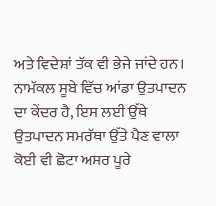ਅਤੇ ਵਿਦੇਸ਼ਾਂ ਤੱਕ ਵੀ ਭੇਜੇ ਜਾਂਦੇ ਹਨ।
ਨਾਮੱਕਲ ਸੂਬੇ ਵਿੱਚ ਆਂਡਾ ਉਤਪਾਦਨ ਦਾ ਕੇਂਦਰ ਹੈ, ਇਸ ਲਈ ਉੱਥੇ ਉਤਪਾਦਨ ਸਮਰੱਥਾ ਉੱਤੇ ਪੈਣ ਵਾਲਾ ਕੋਈ ਵੀ ਛੋਟਾ ਅਸਰ ਪੂਰੇ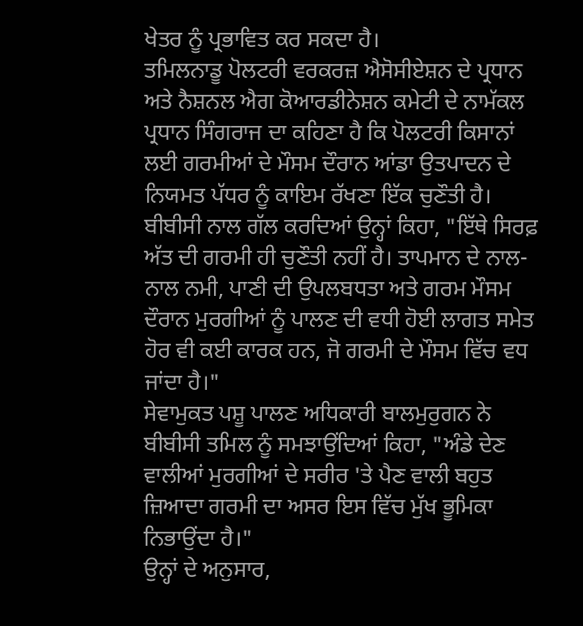ਖੇਤਰ ਨੂੰ ਪ੍ਰਭਾਵਿਤ ਕਰ ਸਕਦਾ ਹੈ।
ਤਮਿਲਨਾਡੂ ਪੋਲਟਰੀ ਵਰਕਰਜ਼ ਐਸੋਸੀਏਸ਼ਨ ਦੇ ਪ੍ਰਧਾਨ ਅਤੇ ਨੈਸ਼ਨਲ ਐਗ ਕੋਆਰਡੀਨੇਸ਼ਨ ਕਮੇਟੀ ਦੇ ਨਾਮੱਕਲ ਪ੍ਰਧਾਨ ਸਿੰਗਰਾਜ ਦਾ ਕਹਿਣਾ ਹੈ ਕਿ ਪੋਲਟਰੀ ਕਿਸਾਨਾਂ ਲਈ ਗਰਮੀਆਂ ਦੇ ਮੌਸਮ ਦੌਰਾਨ ਆਂਡਾ ਉਤਪਾਦਨ ਦੇ ਨਿਯਮਤ ਪੱਧਰ ਨੂੰ ਕਾਇਮ ਰੱਖਣਾ ਇੱਕ ਚੁਣੌਤੀ ਹੈ।
ਬੀਬੀਸੀ ਨਾਲ ਗੱਲ ਕਰਦਿਆਂ ਉਨ੍ਹਾਂ ਕਿਹਾ, "ਇੱਥੇ ਸਿਰਫ਼ ਅੱਤ ਦੀ ਗਰਮੀ ਹੀ ਚੁਣੌਤੀ ਨਹੀਂ ਹੈ। ਤਾਪਮਾਨ ਦੇ ਨਾਲ-ਨਾਲ ਨਮੀ, ਪਾਣੀ ਦੀ ਉਪਲਬਧਤਾ ਅਤੇ ਗਰਮ ਮੌਸਮ ਦੌਰਾਨ ਮੁਰਗੀਆਂ ਨੂੰ ਪਾਲਣ ਦੀ ਵਧੀ ਹੋਈ ਲਾਗਤ ਸਮੇਤ ਹੋਰ ਵੀ ਕਈ ਕਾਰਕ ਹਨ, ਜੋ ਗਰਮੀ ਦੇ ਮੌਸਮ ਵਿੱਚ ਵਧ ਜਾਂਦਾ ਹੈ।"
ਸੇਵਾਮੁਕਤ ਪਸ਼ੂ ਪਾਲਣ ਅਧਿਕਾਰੀ ਬਾਲਮੁਰੁਗਨ ਨੇ ਬੀਬੀਸੀ ਤਮਿਲ ਨੂੰ ਸਮਝਾਉਂਦਿਆਂ ਕਿਹਾ, "ਅੰਡੇ ਦੇਣ ਵਾਲੀਆਂ ਮੁਰਗੀਆਂ ਦੇ ਸਰੀਰ 'ਤੇ ਪੈਣ ਵਾਲੀ ਬਹੁਤ ਜ਼ਿਆਦਾ ਗਰਮੀ ਦਾ ਅਸਰ ਇਸ ਵਿੱਚ ਮੁੱਖ ਭੂਮਿਕਾ ਨਿਭਾਉਂਦਾ ਹੈ।"
ਉਨ੍ਹਾਂ ਦੇ ਅਨੁਸਾਰ,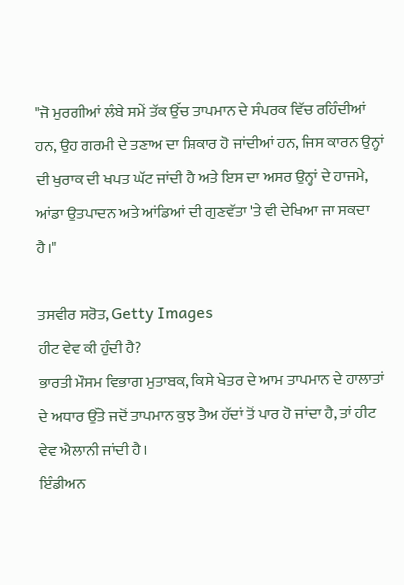"ਜੋ ਮੁਰਗੀਆਂ ਲੰਬੇ ਸਮੇਂ ਤੱਕ ਉੱਚ ਤਾਪਮਾਨ ਦੇ ਸੰਪਰਕ ਵਿੱਚ ਰਹਿੰਦੀਆਂ ਹਨ, ਉਹ ਗਰਮੀ ਦੇ ਤਣਾਅ ਦਾ ਸ਼ਿਕਾਰ ਹੋ ਜਾਂਦੀਆਂ ਹਨ, ਜਿਸ ਕਾਰਨ ਉਨ੍ਹਾਂ ਦੀ ਖੁਰਾਕ ਦੀ ਖਪਤ ਘੱਟ ਜਾਂਦੀ ਹੈ ਅਤੇ ਇਸ ਦਾ ਅਸਰ ਉਨ੍ਹਾਂ ਦੇ ਹਾਜਮੇ, ਆਂਡਾ ਉਤਪਾਦਨ ਅਤੇ ਆਂਡਿਆਂ ਦੀ ਗੁਣਵੱਤਾ 'ਤੇ ਵੀ ਦੇਖਿਆ ਜਾ ਸਕਦਾ ਹੈ।"

ਤਸਵੀਰ ਸਰੋਤ, Getty Images
ਹੀਟ ਵੇਵ ਕੀ ਹੁੰਦੀ ਹੈ?
ਭਾਰਤੀ ਮੌਸਮ ਵਿਭਾਗ ਮੁਤਾਬਕ, ਕਿਸੇ ਖੇਤਰ ਦੇ ਆਮ ਤਾਪਮਾਨ ਦੇ ਹਾਲਾਤਾਂ ਦੇ ਅਧਾਰ ਉੱਤੇ ਜਦੋਂ ਤਾਪਮਾਨ ਕੁਝ ਤੈਅ ਹੱਦਾਂ ਤੋਂ ਪਾਰ ਹੋ ਜਾਂਦਾ ਹੈ, ਤਾਂ ਹੀਟ ਵੇਵ ਐਲਾਨੀ ਜਾਂਦੀ ਹੈ।
ਇੰਡੀਅਨ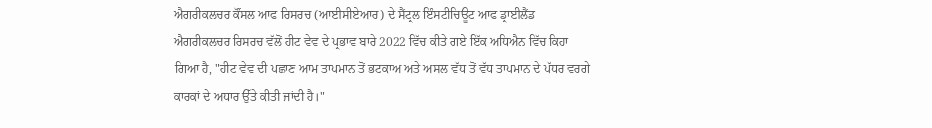ਐਗਰੀਕਲਚਰ ਕੌਂਸਲ ਆਫ ਰਿਸਰਚ (ਆਈਸੀਏਆਰ) ਦੇ ਸੈਂਟ੍ਰਲ ਇੰਸਟੀਚਿਊਟ ਆਫ ਡ੍ਰਾਈਲੈਂਡ ਐਗਰੀਕਲਚਰ ਰਿਸਰਚ ਵੱਲੋਂ ਹੀਟ ਵੇਵ ਦੇ ਪ੍ਰਭਾਵ ਬਾਰੇ 2022 ਵਿੱਚ ਕੀਤੇ ਗਏ ਇੱਕ ਅਧਿਐਨ ਵਿੱਚ ਕਿਹਾ ਗਿਆ ਹੈ, "ਹੀਟ ਵੇਵ ਦੀ ਪਛਾਣ ਆਮ ਤਾਪਮਾਨ ਤੋਂ ਭਟਕਾਅ ਅਤੇ ਅਸਲ ਵੱਧ ਤੋਂ ਵੱਧ ਤਾਪਮਾਨ ਦੇ ਪੱਧਰ ਵਰਗੇ ਕਾਰਕਾਂ ਦੇ ਅਧਾਰ ਉੱਤੇ ਕੀਤੀ ਜਾਂਦੀ ਹੈ।"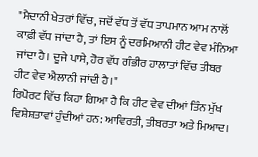"ਮੈਦਾਨੀ ਖੇਤਰਾਂ ਵਿੱਚ, ਜਦੋਂ ਵੱਧ ਤੋਂ ਵੱਧ ਤਾਪਮਾਨ ਆਮ ਨਾਲੋਂ ਕਾਫ਼ੀ ਵੱਧ ਜਾਂਦਾ ਹੈ, ਤਾਂ ਇਸ ਨੂੰ ਦਰਮਿਆਨੀ ਹੀਟ ਵੇਵ ਮੰਨਿਆ ਜਾਂਦਾ ਹੈ। ਦੂਜੇ ਪਾਸੇ, ਹੋਰ ਵੱਧ ਗੰਭੀਰ ਹਾਲਾਤਾਂ ਵਿੱਚ ਤੀਬਰ ਹੀਟ ਵੇਵ ਐਲਾਨੀ ਜਾਂਦੀ ਹੈ।"
ਰਿਪੋਰਟ ਵਿੱਚ ਕਿਹਾ ਗਿਆ ਹੈ ਕਿ ਹੀਟ ਵੇਵ ਦੀਆਂ ਤਿੰਨ ਮੁੱਖ ਵਿਸ਼ੇਸ਼ਤਾਵਾਂ ਹੁੰਦੀਆਂ ਹਨ: ਆਵਿਰਤੀ, ਤੀਬਰਤਾ ਅਤੇ ਮਿਆਦ।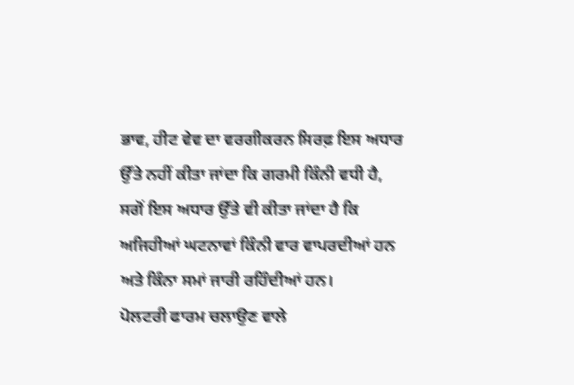ਭਾਵ, ਹੀਟ ਵੇਵ ਦਾ ਵਰਗੀਕਰਨ ਸਿਰਫ਼ ਇਸ ਅਧਾਰ ਉੱਤੇ ਨਹੀਂ ਕੀਤਾ ਜਾਂਦਾ ਕਿ ਗਰਮੀ ਕਿੰਨੀ ਵਧੀ ਹੈ, ਸਗੋਂ ਇਸ ਅਧਾਰ ਉੱਤੇ ਵੀ ਕੀਤਾ ਜਾਂਦਾ ਹੈ ਕਿ ਅਜਿਹੀਆਂ ਘਟਨਾਵਾਂ ਕਿੰਨੀ ਵਾਰ ਵਾਪਰਦੀਆਂ ਹਨ ਅਤੇ ਕਿੰਨਾ ਸਮਾਂ ਜਾਰੀ ਰਹਿੰਦੀਆਂ ਹਨ।
ਪੋਲਟਰੀ ਫਾਰਮ ਚਲਾਉਣ ਵਾਲੇ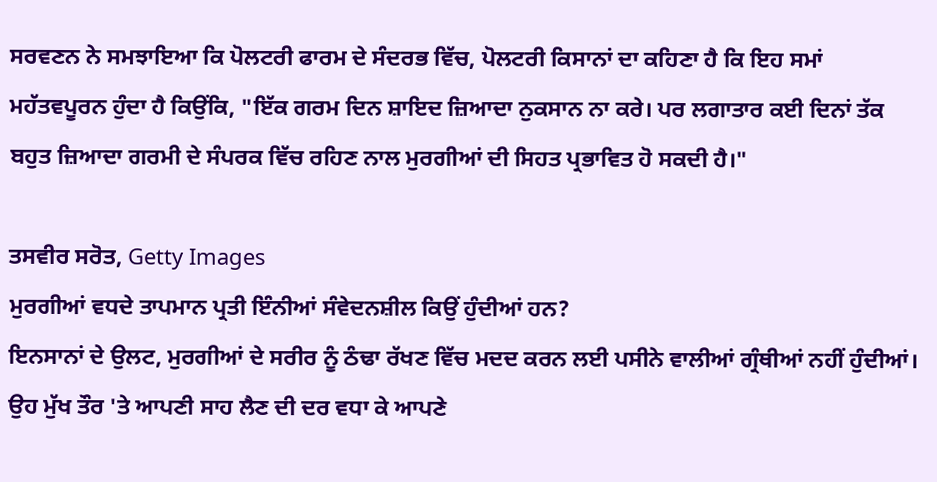ਸਰਵਣਨ ਨੇ ਸਮਝਾਇਆ ਕਿ ਪੋਲਟਰੀ ਫਾਰਮ ਦੇ ਸੰਦਰਭ ਵਿੱਚ, ਪੋਲਟਰੀ ਕਿਸਾਨਾਂ ਦਾ ਕਹਿਣਾ ਹੈ ਕਿ ਇਹ ਸਮਾਂ ਮਹੱਤਵਪੂਰਨ ਹੁੰਦਾ ਹੈ ਕਿਉਂਕਿ, "ਇੱਕ ਗਰਮ ਦਿਨ ਸ਼ਾਇਦ ਜ਼ਿਆਦਾ ਨੁਕਸਾਨ ਨਾ ਕਰੇ। ਪਰ ਲਗਾਤਾਰ ਕਈ ਦਿਨਾਂ ਤੱਕ ਬਹੁਤ ਜ਼ਿਆਦਾ ਗਰਮੀ ਦੇ ਸੰਪਰਕ ਵਿੱਚ ਰਹਿਣ ਨਾਲ ਮੁਰਗੀਆਂ ਦੀ ਸਿਹਤ ਪ੍ਰਭਾਵਿਤ ਹੋ ਸਕਦੀ ਹੈ।"

ਤਸਵੀਰ ਸਰੋਤ, Getty Images
ਮੁਰਗੀਆਂ ਵਧਦੇ ਤਾਪਮਾਨ ਪ੍ਰਤੀ ਇੰਨੀਆਂ ਸੰਵੇਦਨਸ਼ੀਲ ਕਿਉਂ ਹੁੰਦੀਆਂ ਹਨ?
ਇਨਸਾਨਾਂ ਦੇ ਉਲਟ, ਮੁਰਗੀਆਂ ਦੇ ਸਰੀਰ ਨੂੰ ਠੰਢਾ ਰੱਖਣ ਵਿੱਚ ਮਦਦ ਕਰਨ ਲਈ ਪਸੀਨੇ ਵਾਲੀਆਂ ਗ੍ਰੰਥੀਆਂ ਨਹੀਂ ਹੁੰਦੀਆਂ।
ਉਹ ਮੁੱਖ ਤੌਰ 'ਤੇ ਆਪਣੀ ਸਾਹ ਲੈਣ ਦੀ ਦਰ ਵਧਾ ਕੇ ਆਪਣੇ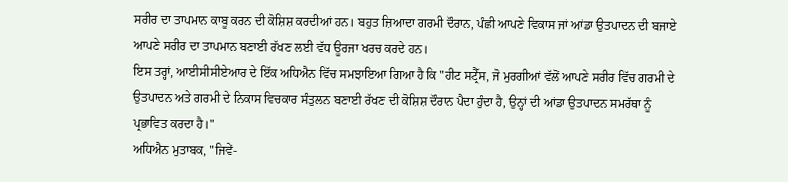ਸਰੀਰ ਦਾ ਤਾਪਮਾਨ ਕਾਬੂ ਕਰਨ ਦੀ ਕੋਸ਼ਿਸ਼ ਕਰਦੀਆਂ ਹਨ। ਬਹੁਤ ਜ਼ਿਆਦਾ ਗਰਮੀ ਦੌਰਾਨ, ਪੰਛੀ ਆਪਣੇ ਵਿਕਾਸ ਜਾਂ ਆਂਡਾ ਉਤਪਾਦਨ ਦੀ ਬਜਾਏ ਆਪਣੇ ਸਰੀਰ ਦਾ ਤਾਪਮਾਨ ਬਣਾਈ ਰੱਖਣ ਲਈ ਵੱਧ ਊਰਜਾ ਖਰਚ ਕਰਦੇ ਹਨ।
ਇਸ ਤਰ੍ਹਾਂ, ਆਈਸੀਸੀਏਆਰ ਦੇ ਇੱਕ ਅਧਿਐਨ ਵਿੱਚ ਸਮਝਾਇਆ ਗਿਆ ਹੈ ਕਿ "ਹੀਟ ਸਟ੍ਰੈੱਸ, ਜੋ ਮੁਰਗੀਆਂ ਵੱਲੋਂ ਆਪਣੇ ਸਰੀਰ ਵਿੱਚ ਗਰਮੀ ਦੇ ਉਤਪਾਦਨ ਅਤੇ ਗਰਮੀ ਦੇ ਨਿਕਾਸ ਵਿਚਕਾਰ ਸੰਤੁਲਨ ਬਣਾਈ ਰੱਖਣ ਦੀ ਕੋਸ਼ਿਸ਼ ਦੌਰਾਨ ਪੈਦਾ ਹੁੰਦਾ ਹੈ, ਉਨ੍ਹਾਂ ਦੀ ਆਂਡਾ ਉਤਪਾਦਨ ਸਮਰੱਥਾ ਨੂੰ ਪ੍ਰਭਾਵਿਤ ਕਰਦਾ ਹੈ।"
ਅਧਿਐਨ ਮੁਤਾਬਕ, "ਜਿਵੇਂ-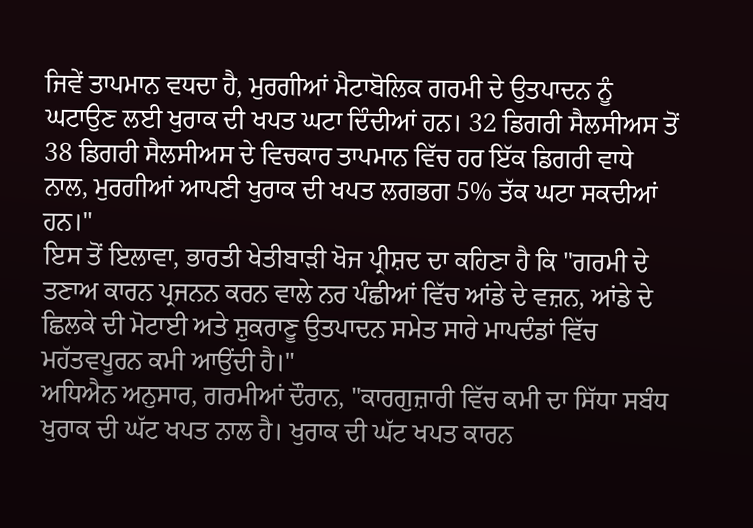ਜਿਵੇਂ ਤਾਪਮਾਨ ਵਧਦਾ ਹੈ, ਮੁਰਗੀਆਂ ਮੈਟਾਬੋਲਿਕ ਗਰਮੀ ਦੇ ਉਤਪਾਦਨ ਨੂੰ ਘਟਾਉਣ ਲਈ ਖੁਰਾਕ ਦੀ ਖਪਤ ਘਟਾ ਦਿੰਦੀਆਂ ਹਨ। 32 ਡਿਗਰੀ ਸੈਲਸੀਅਸ ਤੋਂ 38 ਡਿਗਰੀ ਸੈਲਸੀਅਸ ਦੇ ਵਿਚਕਾਰ ਤਾਪਮਾਨ ਵਿੱਚ ਹਰ ਇੱਕ ਡਿਗਰੀ ਵਾਧੇ ਨਾਲ, ਮੁਰਗੀਆਂ ਆਪਣੀ ਖੁਰਾਕ ਦੀ ਖਪਤ ਲਗਭਗ 5% ਤੱਕ ਘਟਾ ਸਕਦੀਆਂ ਹਨ।"
ਇਸ ਤੋਂ ਇਲਾਵਾ, ਭਾਰਤੀ ਖੇਤੀਬਾੜੀ ਖੋਜ ਪ੍ਰੀਸ਼ਦ ਦਾ ਕਹਿਣਾ ਹੈ ਕਿ "ਗਰਮੀ ਦੇ ਤਣਾਅ ਕਾਰਨ ਪ੍ਰਜਨਨ ਕਰਨ ਵਾਲੇ ਨਰ ਪੰਛੀਆਂ ਵਿੱਚ ਆਂਡੇ ਦੇ ਵਜ਼ਨ, ਆਂਡੇ ਦੇ ਛਿਲਕੇ ਦੀ ਮੋਟਾਈ ਅਤੇ ਸ਼ੁਕਰਾਣੂ ਉਤਪਾਦਨ ਸਮੇਤ ਸਾਰੇ ਮਾਪਦੰਡਾਂ ਵਿੱਚ ਮਹੱਤਵਪੂਰਨ ਕਮੀ ਆਉਂਦੀ ਹੈ।"
ਅਧਿਐਨ ਅਨੁਸਾਰ, ਗਰਮੀਆਂ ਦੌਰਾਨ, "ਕਾਰਗੁਜ਼ਾਰੀ ਵਿੱਚ ਕਮੀ ਦਾ ਸਿੱਧਾ ਸਬੰਧ ਖੁਰਾਕ ਦੀ ਘੱਟ ਖਪਤ ਨਾਲ ਹੈ। ਖੁਰਾਕ ਦੀ ਘੱਟ ਖਪਤ ਕਾਰਨ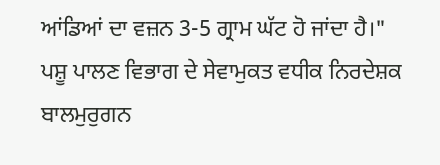ਆਂਡਿਆਂ ਦਾ ਵਜ਼ਨ 3-5 ਗ੍ਰਾਮ ਘੱਟ ਹੋ ਜਾਂਦਾ ਹੈ।"
ਪਸ਼ੂ ਪਾਲਣ ਵਿਭਾਗ ਦੇ ਸੇਵਾਮੁਕਤ ਵਧੀਕ ਨਿਰਦੇਸ਼ਕ ਬਾਲਮੁਰੁਗਨ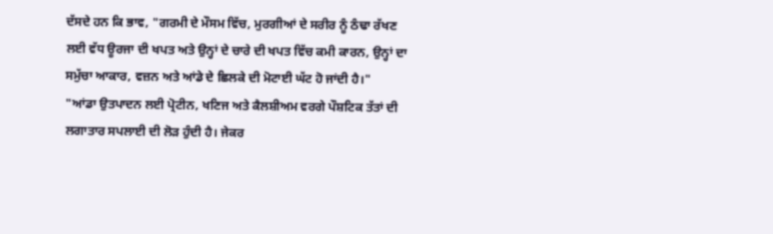ਦੱਸਦੇ ਹਨ ਕਿ ਭਾਵ, "ਗਰਮੀ ਦੇ ਮੌਸਮ ਵਿੱਚ, ਮੁਰਗੀਆਂ ਦੇ ਸਰੀਰ ਨੂੰ ਠੰਢਾ ਰੱਖਣ ਲਈ ਵੱਧ ਊਰਜਾ ਦੀ ਖਪਤ ਅਤੇ ਉਨ੍ਹਾਂ ਦੇ ਚਾਰੇ ਦੀ ਖਪਤ ਵਿੱਚ ਕਮੀ ਕਾਰਨ, ਉਨ੍ਹਾਂ ਦਾ ਸਮੁੱਚਾ ਆਕਾਰ, ਵਜ਼ਨ ਅਤੇ ਆਂਡੇ ਦੇ ਛਿਲਕੇ ਦੀ ਮੋਟਾਈ ਘੱਟ ਹੋ ਜਾਂਦੀ ਹੈ।"
"ਆਂਡਾ ਉਤਪਾਦਨ ਲਈ ਪ੍ਰੋਟੀਨ, ਖਣਿਜ ਅਤੇ ਕੈਲਸ਼ੀਅਮ ਵਰਗੇ ਪੌਸ਼ਟਿਕ ਤੱਤਾਂ ਦੀ ਲਗਾਤਾਰ ਸਪਲਾਈ ਦੀ ਲੋੜ ਹੁੰਦੀ ਹੈ। ਜੇਕਰ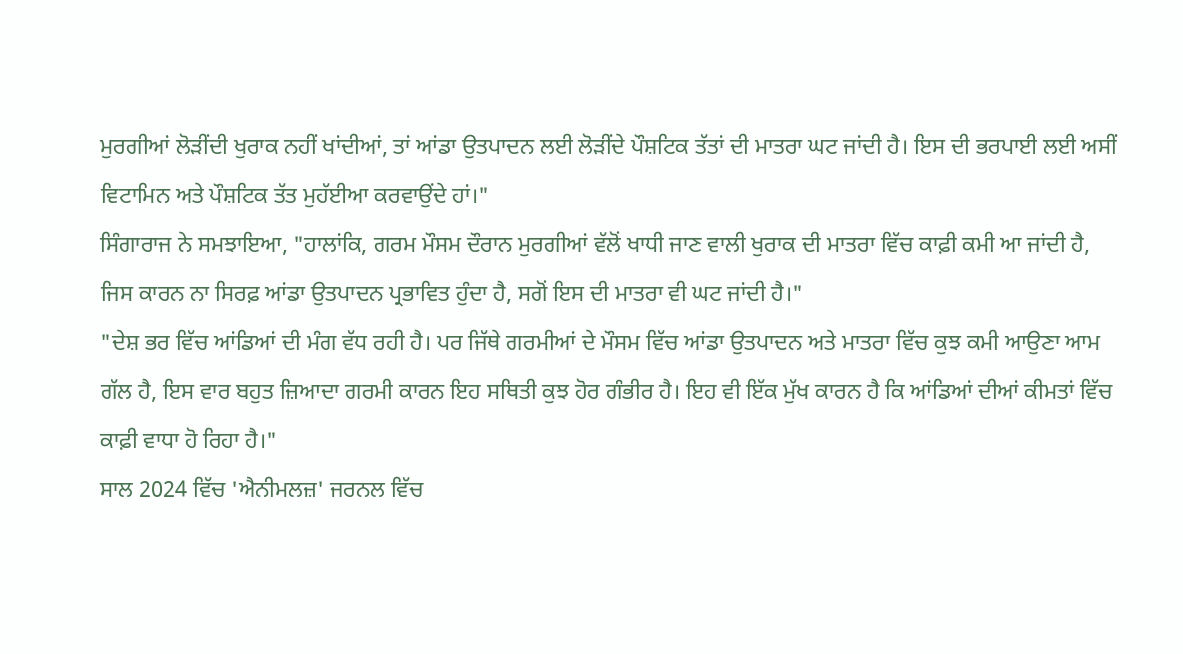ਮੁਰਗੀਆਂ ਲੋੜੀਂਦੀ ਖੁਰਾਕ ਨਹੀਂ ਖਾਂਦੀਆਂ, ਤਾਂ ਆਂਡਾ ਉਤਪਾਦਨ ਲਈ ਲੋੜੀਂਦੇ ਪੌਸ਼ਟਿਕ ਤੱਤਾਂ ਦੀ ਮਾਤਰਾ ਘਟ ਜਾਂਦੀ ਹੈ। ਇਸ ਦੀ ਭਰਪਾਈ ਲਈ ਅਸੀਂ ਵਿਟਾਮਿਨ ਅਤੇ ਪੌਸ਼ਟਿਕ ਤੱਤ ਮੁਹੱਈਆ ਕਰਵਾਉਂਦੇ ਹਾਂ।"
ਸਿੰਗਾਰਾਜ ਨੇ ਸਮਝਾਇਆ, "ਹਾਲਾਂਕਿ, ਗਰਮ ਮੌਸਮ ਦੌਰਾਨ ਮੁਰਗੀਆਂ ਵੱਲੋਂ ਖਾਧੀ ਜਾਣ ਵਾਲੀ ਖੁਰਾਕ ਦੀ ਮਾਤਰਾ ਵਿੱਚ ਕਾਫ਼ੀ ਕਮੀ ਆ ਜਾਂਦੀ ਹੈ, ਜਿਸ ਕਾਰਨ ਨਾ ਸਿਰਫ਼ ਆਂਡਾ ਉਤਪਾਦਨ ਪ੍ਰਭਾਵਿਤ ਹੁੰਦਾ ਹੈ, ਸਗੋਂ ਇਸ ਦੀ ਮਾਤਰਾ ਵੀ ਘਟ ਜਾਂਦੀ ਹੈ।"
"ਦੇਸ਼ ਭਰ ਵਿੱਚ ਆਂਡਿਆਂ ਦੀ ਮੰਗ ਵੱਧ ਰਹੀ ਹੈ। ਪਰ ਜਿੱਥੇ ਗਰਮੀਆਂ ਦੇ ਮੌਸਮ ਵਿੱਚ ਆਂਡਾ ਉਤਪਾਦਨ ਅਤੇ ਮਾਤਰਾ ਵਿੱਚ ਕੁਝ ਕਮੀ ਆਉਣਾ ਆਮ ਗੱਲ ਹੈ, ਇਸ ਵਾਰ ਬਹੁਤ ਜ਼ਿਆਦਾ ਗਰਮੀ ਕਾਰਨ ਇਹ ਸਥਿਤੀ ਕੁਝ ਹੋਰ ਗੰਭੀਰ ਹੈ। ਇਹ ਵੀ ਇੱਕ ਮੁੱਖ ਕਾਰਨ ਹੈ ਕਿ ਆਂਡਿਆਂ ਦੀਆਂ ਕੀਮਤਾਂ ਵਿੱਚ ਕਾਫ਼ੀ ਵਾਧਾ ਹੋ ਰਿਹਾ ਹੈ।"
ਸਾਲ 2024 ਵਿੱਚ 'ਐਨੀਮਲਜ਼' ਜਰਨਲ ਵਿੱਚ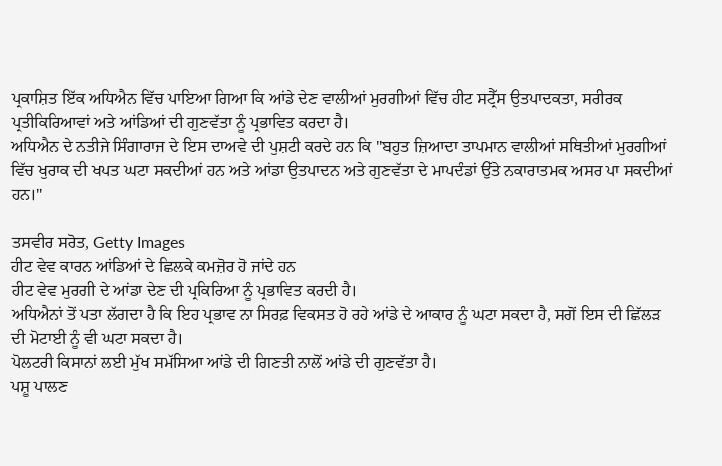ਪ੍ਰਕਾਸ਼ਿਤ ਇੱਕ ਅਧਿਐਨ ਵਿੱਚ ਪਾਇਆ ਗਿਆ ਕਿ ਆਂਡੇ ਦੇਣ ਵਾਲੀਆਂ ਮੁਰਗੀਆਂ ਵਿੱਚ ਹੀਟ ਸਟ੍ਰੈੱਸ ਉਤਪਾਦਕਤਾ, ਸਰੀਰਕ ਪ੍ਰਤੀਕਿਰਿਆਵਾਂ ਅਤੇ ਆਂਡਿਆਂ ਦੀ ਗੁਣਵੱਤਾ ਨੂੰ ਪ੍ਰਭਾਵਿਤ ਕਰਦਾ ਹੈ।
ਅਧਿਐਨ ਦੇ ਨਤੀਜੇ ਸਿੰਗਾਰਾਜ ਦੇ ਇਸ ਦਾਅਵੇ ਦੀ ਪੁਸ਼ਟੀ ਕਰਦੇ ਹਨ ਕਿ "ਬਹੁਤ ਜ਼ਿਆਦਾ ਤਾਪਮਾਨ ਵਾਲੀਆਂ ਸਥਿਤੀਆਂ ਮੁਰਗੀਆਂ ਵਿੱਚ ਖੁਰਾਕ ਦੀ ਖਪਤ ਘਟਾ ਸਕਦੀਆਂ ਹਨ ਅਤੇ ਆਂਡਾ ਉਤਪਾਦਨ ਅਤੇ ਗੁਣਵੱਤਾ ਦੇ ਮਾਪਦੰਡਾਂ ਉੱਤੇ ਨਕਾਰਾਤਮਕ ਅਸਰ ਪਾ ਸਕਦੀਆਂ ਹਨ।"

ਤਸਵੀਰ ਸਰੋਤ, Getty Images
ਹੀਟ ਵੇਵ ਕਾਰਨ ਆਂਡਿਆਂ ਦੇ ਛਿਲਕੇ ਕਮਜ਼ੋਰ ਹੋ ਜਾਂਦੇ ਹਨ
ਹੀਟ ਵੇਵ ਮੁਰਗੀ ਦੇ ਆਂਡਾ ਦੇਣ ਦੀ ਪ੍ਰਕਿਰਿਆ ਨੂੰ ਪ੍ਰਭਾਵਿਤ ਕਰਦੀ ਹੈ।
ਅਧਿਐਨਾਂ ਤੋਂ ਪਤਾ ਲੱਗਦਾ ਹੈ ਕਿ ਇਹ ਪ੍ਰਭਾਵ ਨਾ ਸਿਰਫ਼ ਵਿਕਸਤ ਹੋ ਰਹੇ ਆਂਡੇ ਦੇ ਆਕਾਰ ਨੂੰ ਘਟਾ ਸਕਦਾ ਹੈ, ਸਗੋਂ ਇਸ ਦੀ ਛਿੱਲੜ ਦੀ ਮੋਟਾਈ ਨੂੰ ਵੀ ਘਟਾ ਸਕਦਾ ਹੈ।
ਪੋਲਟਰੀ ਕਿਸਾਨਾਂ ਲਈ ਮੁੱਖ ਸਮੱਸਿਆ ਆਂਡੇ ਦੀ ਗਿਣਤੀ ਨਾਲੋਂ ਆਂਡੇ ਦੀ ਗੁਣਵੱਤਾ ਹੈ।
ਪਸ਼ੂ ਪਾਲਣ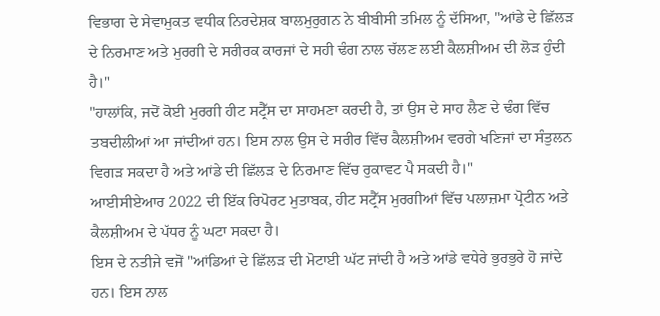ਵਿਭਾਗ ਦੇ ਸੇਵਾਮੁਕਤ ਵਧੀਕ ਨਿਰਦੇਸ਼ਕ ਬਾਲਮੁਰੁਗਨ ਨੇ ਬੀਬੀਸੀ ਤਮਿਲ ਨੂੰ ਦੱਸਿਆ, "ਆਂਡੇ ਦੇ ਛਿੱਲੜ ਦੇ ਨਿਰਮਾਣ ਅਤੇ ਮੁਰਗੀ ਦੇ ਸਰੀਰਕ ਕਾਰਜਾਂ ਦੇ ਸਹੀ ਢੰਗ ਨਾਲ ਚੱਲਣ ਲਈ ਕੈਲਸ਼ੀਅਮ ਦੀ ਲੋੜ ਹੁੰਦੀ ਹੈ।"
"ਹਾਲਾਂਕਿ, ਜਦੋਂ ਕੋਈ ਮੁਰਗੀ ਹੀਟ ਸਟ੍ਰੈੱਸ ਦਾ ਸਾਹਮਣਾ ਕਰਦੀ ਹੈ, ਤਾਂ ਉਸ ਦੇ ਸਾਹ ਲੈਣ ਦੇ ਢੰਗ ਵਿੱਚ ਤਬਦੀਲੀਆਂ ਆ ਜਾਂਦੀਆਂ ਹਨ। ਇਸ ਨਾਲ ਉਸ ਦੇ ਸਰੀਰ ਵਿੱਚ ਕੈਲਸ਼ੀਅਮ ਵਰਗੇ ਖਣਿਜਾਂ ਦਾ ਸੰਤੁਲਨ ਵਿਗੜ ਸਕਦਾ ਹੈ ਅਤੇ ਆਂਡੇ ਦੀ ਛਿੱਲੜ ਦੇ ਨਿਰਮਾਣ ਵਿੱਚ ਰੁਕਾਵਟ ਪੈ ਸਕਦੀ ਹੈ।"
ਆਈਸੀਏਆਰ 2022 ਦੀ ਇੱਕ ਰਿਪੋਰਟ ਮੁਤਾਬਕ, ਹੀਟ ਸਟ੍ਰੈੱਸ ਮੁਰਗੀਆਂ ਵਿੱਚ ਪਲਾਜ਼ਮਾ ਪ੍ਰੋਟੀਨ ਅਤੇ ਕੈਲਸ਼ੀਅਮ ਦੇ ਪੱਧਰ ਨੂੰ ਘਟਾ ਸਕਦਾ ਹੈ।
ਇਸ ਦੇ ਨਤੀਜੇ ਵਜੋਂ "ਆਂਡਿਆਂ ਦੇ ਛਿੱਲੜ ਦੀ ਮੋਟਾਈ ਘੱਟ ਜਾਂਦੀ ਹੈ ਅਤੇ ਆਂਡੇ ਵਧੇਰੇ ਭੁਰਭੁਰੇ ਹੋ ਜਾਂਦੇ ਹਨ। ਇਸ ਨਾਲ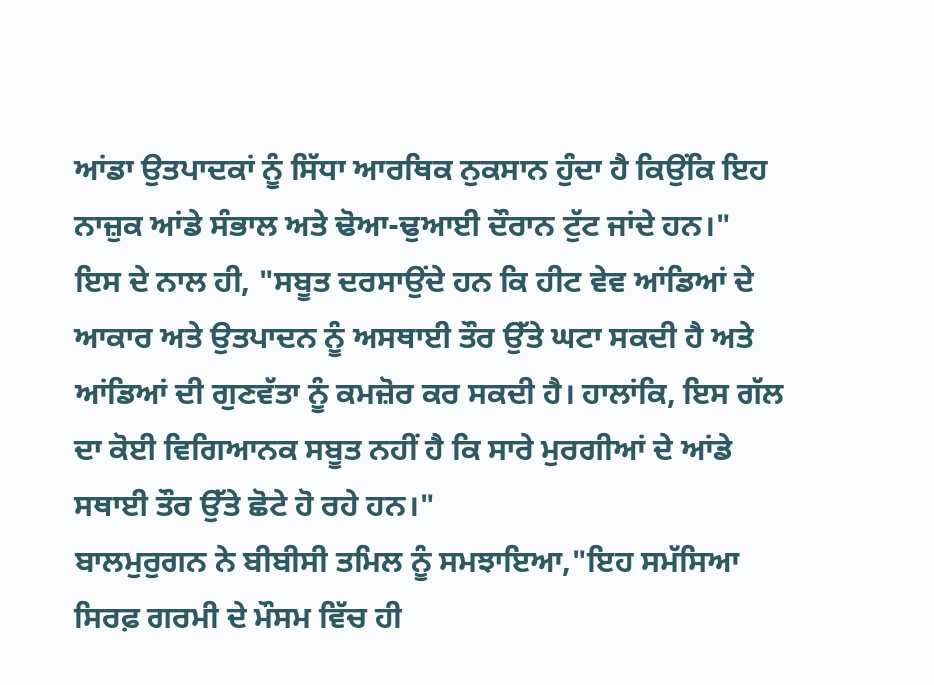ਆਂਡਾ ਉਤਪਾਦਕਾਂ ਨੂੰ ਸਿੱਧਾ ਆਰਥਿਕ ਨੁਕਸਾਨ ਹੁੰਦਾ ਹੈ ਕਿਉਂਕਿ ਇਹ ਨਾਜ਼ੁਕ ਆਂਡੇ ਸੰਭਾਲ ਅਤੇ ਢੋਆ-ਢੁਆਈ ਦੌਰਾਨ ਟੁੱਟ ਜਾਂਦੇ ਹਨ।"
ਇਸ ਦੇ ਨਾਲ ਹੀ, "ਸਬੂਤ ਦਰਸਾਉਂਦੇ ਹਨ ਕਿ ਹੀਟ ਵੇਵ ਆਂਡਿਆਂ ਦੇ ਆਕਾਰ ਅਤੇ ਉਤਪਾਦਨ ਨੂੰ ਅਸਥਾਈ ਤੌਰ ਉੱਤੇ ਘਟਾ ਸਕਦੀ ਹੈ ਅਤੇ ਆਂਡਿਆਂ ਦੀ ਗੁਣਵੱਤਾ ਨੂੰ ਕਮਜ਼ੋਰ ਕਰ ਸਕਦੀ ਹੈ। ਹਾਲਾਂਕਿ, ਇਸ ਗੱਲ ਦਾ ਕੋਈ ਵਿਗਿਆਨਕ ਸਬੂਤ ਨਹੀਂ ਹੈ ਕਿ ਸਾਰੇ ਮੁਰਗੀਆਂ ਦੇ ਆਂਡੇ ਸਥਾਈ ਤੌਰ ਉੱਤੇ ਛੋਟੇ ਹੋ ਰਹੇ ਹਨ।"
ਬਾਲਮੁਰੁਗਨ ਨੇ ਬੀਬੀਸੀ ਤਮਿਲ ਨੂੰ ਸਮਝਾਇਆ,"ਇਹ ਸਮੱਸਿਆ ਸਿਰਫ਼ ਗਰਮੀ ਦੇ ਮੌਸਮ ਵਿੱਚ ਹੀ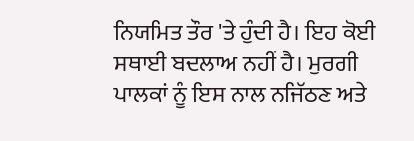ਨਿਯਮਿਤ ਤੌਰ 'ਤੇ ਹੁੰਦੀ ਹੈ। ਇਹ ਕੋਈ ਸਥਾਈ ਬਦਲਾਅ ਨਹੀਂ ਹੈ। ਮੁਰਗੀ ਪਾਲਕਾਂ ਨੂੰ ਇਸ ਨਾਲ ਨਜਿੱਠਣ ਅਤੇ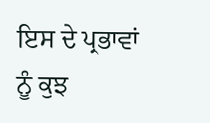ਇਸ ਦੇ ਪ੍ਰਭਾਵਾਂ ਨੂੰ ਕੁਝ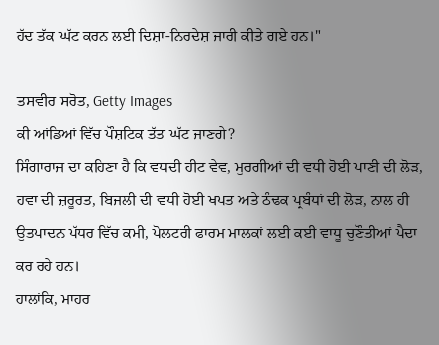ਹੱਦ ਤੱਕ ਘੱਟ ਕਰਨ ਲਈ ਦਿਸ਼ਾ-ਨਿਰਦੇਸ਼ ਜਾਰੀ ਕੀਤੇ ਗਏ ਹਨ।"

ਤਸਵੀਰ ਸਰੋਤ, Getty Images
ਕੀ ਆਂਡਿਆਂ ਵਿੱਚ ਪੌਸ਼ਟਿਕ ਤੱਤ ਘੱਟ ਜਾਣਗੇ?
ਸਿੰਗਾਰਾਜ ਦਾ ਕਹਿਣਾ ਹੈ ਕਿ ਵਧਦੀ ਹੀਟ ਵੇਵ, ਮੁਰਗੀਆਂ ਦੀ ਵਧੀ ਹੋਈ ਪਾਣੀ ਦੀ ਲੋੜ, ਹਵਾ ਦੀ ਜ਼ਰੂਰਤ, ਬਿਜਲੀ ਦੀ ਵਧੀ ਹੋਈ ਖਪਤ ਅਤੇ ਠੰਢਕ ਪ੍ਰਬੰਧਾਂ ਦੀ ਲੋੜ, ਨਾਲ ਹੀ ਉਤਪਾਦਨ ਪੱਧਰ ਵਿੱਚ ਕਮੀ, ਪੋਲਟਰੀ ਫਾਰਮ ਮਾਲਕਾਂ ਲਈ ਕਈ ਵਾਧੂ ਚੁਣੌਤੀਆਂ ਪੈਦਾ ਕਰ ਰਹੇ ਹਨ।
ਹਾਲਾਂਕਿ, ਮਾਹਰ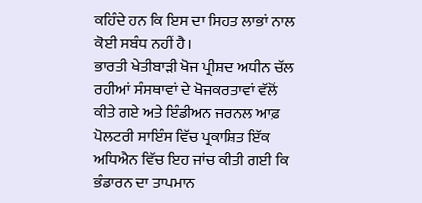ਕਹਿੰਦੇ ਹਨ ਕਿ ਇਸ ਦਾ ਸਿਹਤ ਲਾਭਾਂ ਨਾਲ ਕੋਈ ਸਬੰਧ ਨਹੀਂ ਹੈ।
ਭਾਰਤੀ ਖੇਤੀਬਾੜੀ ਖੋਜ ਪ੍ਰੀਸ਼ਦ ਅਧੀਨ ਚੱਲ ਰਹੀਆਂ ਸੰਸਥਾਵਾਂ ਦੇ ਖੋਜਕਰਤਾਵਾਂ ਵੱਲੋਂ ਕੀਤੇ ਗਏ ਅਤੇ ਇੰਡੀਅਨ ਜਰਨਲ ਆਫ਼ ਪੋਲਟਰੀ ਸਾਇੰਸ ਵਿੱਚ ਪ੍ਰਕਾਸ਼ਿਤ ਇੱਕ ਅਧਿਐਨ ਵਿੱਚ ਇਹ ਜਾਂਚ ਕੀਤੀ ਗਈ ਕਿ ਭੰਡਾਰਨ ਦਾ ਤਾਪਮਾਨ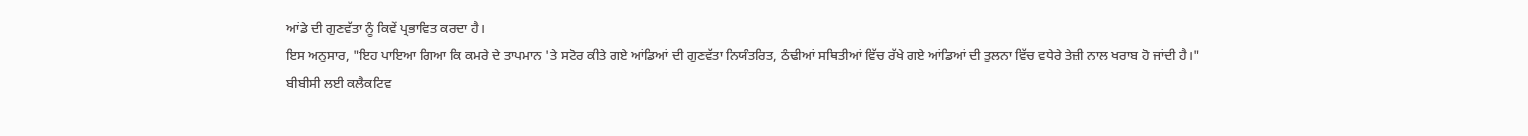ਆਂਡੇ ਦੀ ਗੁਣਵੱਤਾ ਨੂੰ ਕਿਵੇਂ ਪ੍ਰਭਾਵਿਤ ਕਰਦਾ ਹੈ।
ਇਸ ਅਨੁਸਾਰ, "ਇਹ ਪਾਇਆ ਗਿਆ ਕਿ ਕਮਰੇ ਦੇ ਤਾਪਮਾਨ 'ਤੇ ਸਟੋਰ ਕੀਤੇ ਗਏ ਆਂਡਿਆਂ ਦੀ ਗੁਣਵੱਤਾ ਨਿਯੰਤਰਿਤ, ਠੰਢੀਆਂ ਸਥਿਤੀਆਂ ਵਿੱਚ ਰੱਖੇ ਗਏ ਆਂਡਿਆਂ ਦੀ ਤੁਲਨਾ ਵਿੱਚ ਵਧੇਰੇ ਤੇਜ਼ੀ ਨਾਲ ਖਰਾਬ ਹੋ ਜਾਂਦੀ ਹੈ।"
ਬੀਬੀਸੀ ਲਈ ਕਲੈਕਟਿਵ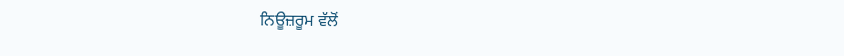ਨਿਊਜ਼ਰੂਮ ਵੱਲੋਂ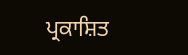ਪ੍ਰਕਾਸ਼ਿਤ